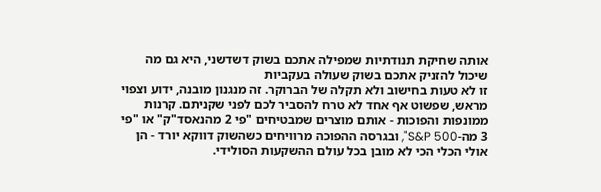אותה שחיקת תנודתיות שמפילה אתכם בשוק דשדשני, היא גם מה שיכול להזניק אתכם בשוק שעולה בעקביות
זו לא טעות בחישוב ולא תקלה של הברוקר. זה מנגנון מובנה, ידוע וצפוי מראש, שפשוט אף אחד לא טרח להסביר לכם לפני שקניתם. קרנות ממונפות והפוכות - אותם מוצרים שמבטיחים "פי 2 מהנאסד"ק" או "פי 3 מה-S&P 500", ובגרסה ההפוכה מרוויחים כשהשוק דווקא יורד - הן אולי הכלי הכי לא מובן בכל עולם ההשקעות הסולידי.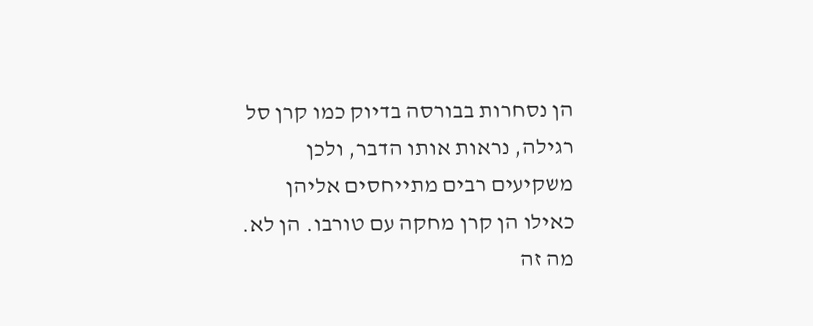הן נסחרות בבורסה בדיוק כמו קרן סל רגילה, נראות אותו הדבר, ולכן משקיעים רבים מתייחסים אליהן כאילו הן קרן מחקה עם טורבו. הן לא.
מה זה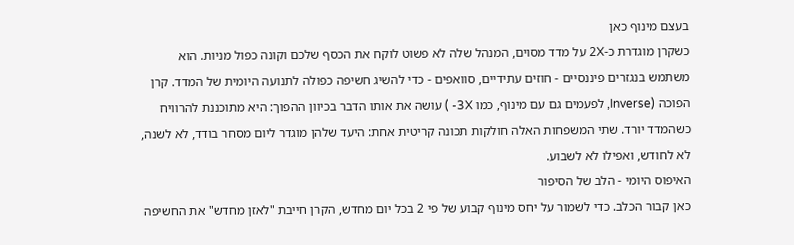בעצם מינוף כאן
כשקרן מוגדרת כ-2X על מדד מסוים, המנהל שלה לא פשוט לוקח את הכסף שלכם וקונה כפול מניות. הוא משתמש בנגזרים פיננסיים - חוזים עתידיים, סוואפים - כדי להשיג חשיפה כפולה לתנועה היומית של המדד. קרן הפוכה (Inverse, לפעמים גם עם מינוף, כמו 3X- ) עושה את אותו הדבר בכיוון ההפוך: היא מתוכננת להרוויח כשהמדד יורד. שתי המשפחות האלה חולקות תכונה קריטית אחת: היעד שלהן מוגדר ליום מסחר בודד, לא לשנה, לא לחודש, ואפילו לא לשבוע.
האיפוס היומי - הלב של הסיפור
כאן קבור הכלב. כדי לשמור על יחס מינוף קבוע של פי 2 בכל יום מחדש, הקרן חייבת "לאזן מחדש" את החשיפה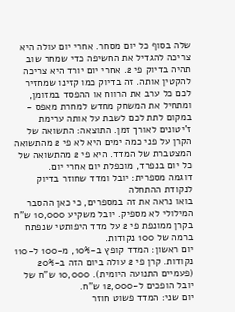שלה בסוף כל יום מסחר. אחרי יום עולה היא צריכה להגדיל את החשיפה כדי שמחר שוב תהיה בדיוק פי 2. אחרי יום יורד היא צריכה להקטין אותה. זה בדיוק כמו קזינו שמחזיר לכם כל ערב את הרווח או ההפסד במזומן, ומתחיל את המשחק מחדש למחרת מאפס - במקום לתת לכם לשבת על אותה ערימת ז'יטונים לאורך זמן. התוצאה: התשואה של הקרן על פני כמה ימים היא לא פי 2 מהתשואה המצטברת של המדד. היא פי 2 מהתשואה של כל יום בנפרד, מוכפלת יום אחרי יום.
דוגמה מספרית: יובל ומדד שחוזר בדיוק לנקודת ההתחלה
בואו נראה את זה במספרים, כי כאן ההסבר המילולי לא מספיק. יובל משקיע 10,000 ש"ח בקרן ממונפת פי 2 על מדד היפותטי שנפתח ברמה של 100 נקודות.
יום ראשון: המדד קופץ ב-10%, מ-100 ל-110 נקודות. קרן פי 2 עולה ביום הזה ב-20% (פעמיים התנועה היומית). 10,000 ש"ח של יובל הופכים ל-12,000 ש"ח.
יום שני: המדד פשוט חוזר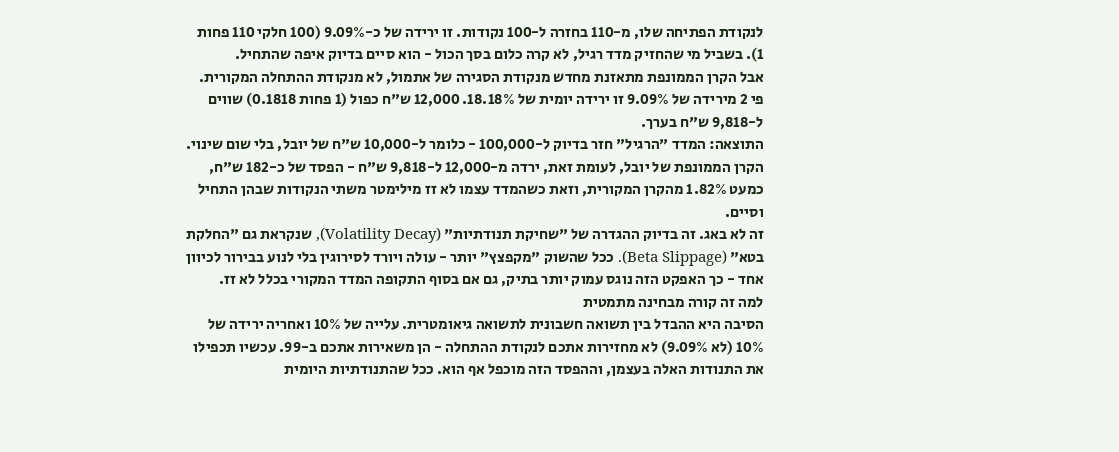לנקודת הפתיחה שלו, מ-110 בחזרה ל-100 נקודות. זו ירידה של כ-9.09% (100 חלקי 110 פחות 1). בשביל מי שהחזיק מדד רגיל, לא קרה כלום בסך הכול - הוא סיים בדיוק איפה שהתחיל.
אבל הקרן הממונפת מתאזנת מחדש מנקודת הסגירה של אתמול, לא מנקודת ההתחלה המקורית. פי 2 מירידה של 9.09% זו ירידה יומית של 18.18%. 12,000 ש"ח כפול (1 פחות 0.1818) שווים ל-9,818 ש"ח בערך.
התוצאה: המדד "הרגיל" חזר בדיוק ל-100,000 - כלומר ל-10,000 ש"ח של יובל, בלי שום שינוי. הקרן הממונפת של יובל, לעומת זאת, ירדה מ-12,000 ל-9,818 ש"ח - הפסד של כ-182 ש"ח, כמעט 1.82% מהקרן המקורית, וזאת כשהמדד עצמו לא זז מילימטר משתי הנקודות שבהן התחיל וסיים.
זה לא באג. זה בדיוק ההגדרה של "שחיקת תנודתיות" (Volatility Decay), שנקראת גם "החלקת בטא" (Beta Slippage). ככל שהשוק "מקפצץ" יותר - עולה ויורד לסירוגין בלי לנוע בבירור לכיוון אחד - כך האפקט הזה נוגס עמוק יותר בתיק, גם אם בסוף התקופה המדד המקורי בכלל לא זז.
למה זה קורה מבחינה מתמטית
הסיבה היא ההבדל בין תשואה חשבונית לתשואה גיאומטרית. עלייה של 10% ואחריה ירידה של 10% (לא 9.09%) לא מחזירות אתכם לנקודת ההתחלה - הן משאירות אתכם ב-99. עכשיו תכפילו את התנודות האלה בעצמן, וההפסד הזה מוכפל אף הוא. ככל שהתנודתיות היומית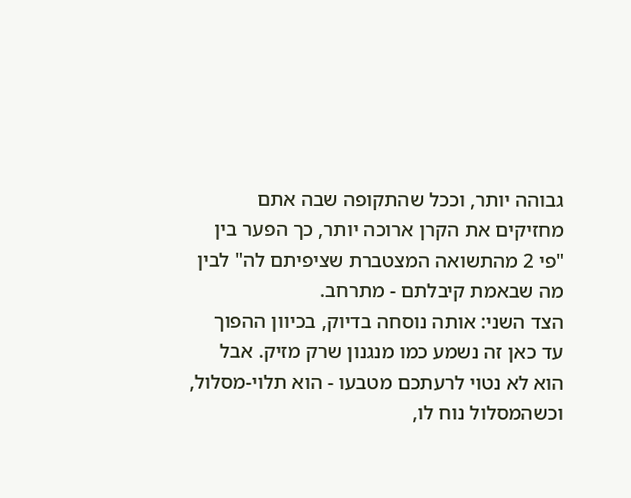גבוהה יותר, וככל שהתקופה שבה אתם מחזיקים את הקרן ארוכה יותר, כך הפער בין "פי 2 מהתשואה המצטברת שציפיתם לה" לבין מה שבאמת קיבלתם - מתרחב.
הצד השני: אותה נוסחה בדיוק, בכיוון ההפוך
עד כאן זה נשמע כמו מנגנון שרק מזיק. אבל הוא לא נטוי לרעתכם מטבעו - הוא תלוי-מסלול, וכשהמסלול נוח לו,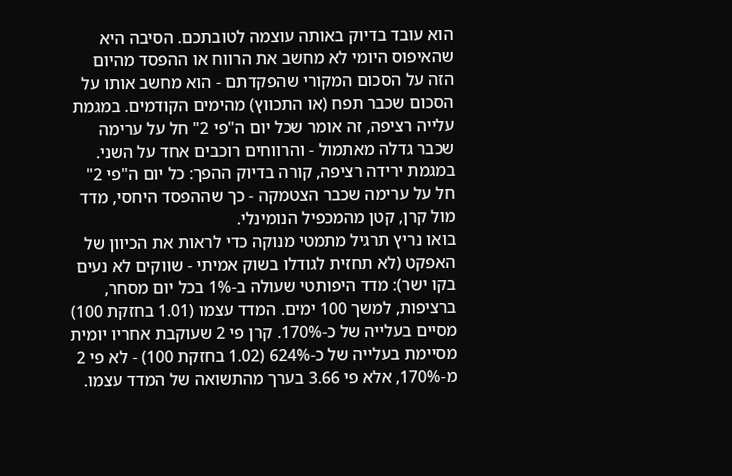הוא עובד בדיוק באותה עוצמה לטובתכם. הסיבה היא שהאיפוס היומי לא מחשב את הרווח או ההפסד מהיום הזה על הסכום המקורי שהפקדתם - הוא מחשב אותו על הסכום שכבר תפח (או התכווץ) מהימים הקודמים. במגמת עלייה רציפה, זה אומר שכל יום ה"פי 2" חל על ערימה שכבר גדלה מאתמול - והרווחים רוכבים אחד על השני. במגמת ירידה רציפה, קורה בדיוק ההפך: כל יום ה"פי 2" חל על ערימה שכבר הצטמקה - כך שההפסד היחסי, מדד מול קרן, קטן מהמכפיל הנומינלי.
בואו נריץ תרגיל מתמטי מנוקה כדי לראות את הכיוון של האפקט (לא תחזית לגודלו בשוק אמיתי - שווקים לא נעים בקו ישר): מדד היפותטי שעולה ב-1% בכל יום מסחר, ברציפות, למשך 100 ימים. המדד עצמו (1.01 בחזקת 100) מסיים בעלייה של כ-170%. קרן פי 2 שעוקבת אחריו יומית מסיימת בעלייה של כ-624% (1.02 בחזקת 100) - לא פי 2 מ-170%, אלא פי 3.66 בערך מהתשואה של המדד עצמו.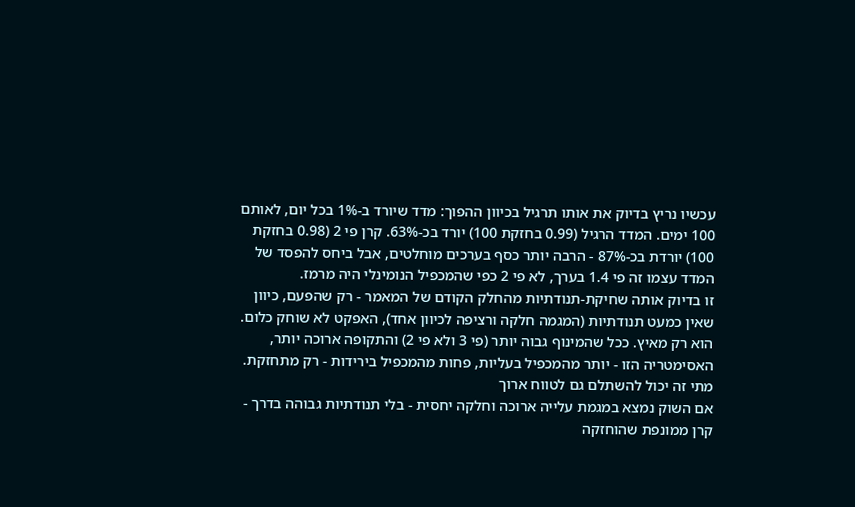עכשיו נריץ בדיוק את אותו תרגיל בכיוון ההפוך: מדד שיורד ב-1% בכל יום, לאותם 100 ימים. המדד הרגיל (0.99 בחזקת 100) יורד בכ-63%. קרן פי 2 (0.98 בחזקת 100) יורדת בכ-87% - הרבה יותר כסף בערכים מוחלטים, אבל ביחס להפסד של המדד עצמו זה פי 1.4 בערך, לא פי 2 כפי שהמכפיל הנומינלי היה מרמז.
זו בדיוק אותה שחיקת-תנודתיות מהחלק הקודם של המאמר - רק שהפעם, כיוון שאין כמעט תנודתיות (המגמה חלקה ורציפה לכיוון אחד), האפקט לא שוחק כלום. הוא רק מאיץ. ככל שהמינוף גבוה יותר (פי 3 ולא פי 2) והתקופה ארוכה יותר, האסימטריה הזו - יותר מהמכפיל בעליות, פחות מהמכפיל בירידות - רק מתחזקת.
מתי זה יכול להשתלם גם לטווח ארוך
אם השוק נמצא במגמת עלייה ארוכה וחלקה יחסית - בלי תנודתיות גבוהה בדרך - קרן ממונפת שהוחזקה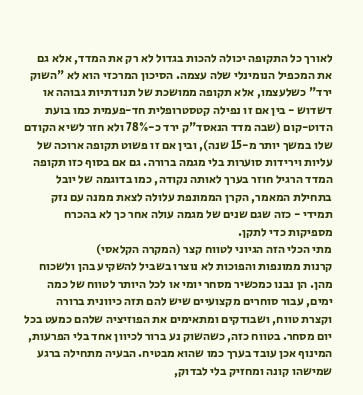לאורך כל התקופה יכולה להכות בגדול לא רק את המדד, אלא גם את המכפיל הנומינלי שלה עצמה. הסיכון המרכזי הוא לא "השוק ירד" כשלעצמו, אלא תקופה ממושכת של תנודתיות גבוהה או דשדוש - בין אם זו נפילה קטסטרופלית חד-פעמית כמו בועת הדוט-קום (שבה מדד הנאסד"ק ירד כ-78% ולא חזר לשיא הקודם שלו במשך יותר מ-15 שנה), ובין אם זו פשוט תקופה ארוכה של עליות וירידות סוערות בלי מגמה ברורה. גם אם בסוף כזו תקופה המדד הרגיל חוזר בערך לאותה נקודה, כמו בדוגמה של יובל בתחילת המאמר, הקרן הממונפת עלולה לצאת ממנה עם נזק תמידי - כזה שגם שנים של מגמה עולה אחר כך לא בהכרח מספיקות כדי לתקן.
מתי הכלי הזה הגיוני לטווח קצר (המקרה הקלאסי)
קרנות ממונפות והפוכות לא נוצרו בשביל להשקיע בהן ולשכוח מהן. הן נבנו כמכשיר מסחר יומי או לכל היותר לטווח של כמה ימים, עבור סוחרים מקצועיים שיש להם תזה כיוונית ברורה וקצרת טווח, ושבודקים ומתאימים את הפוזיציה שלהם כמעט בכל יום מסחר. בטווח כזה, כשהשוק נע ברור לכיוון אחד בלי הפרעות, המינוף אכן עובד בערך כמו שהוא מבטיח. הבעיה מתחילה ברגע שמישהו קונה ומחזיק בלי לבדוק,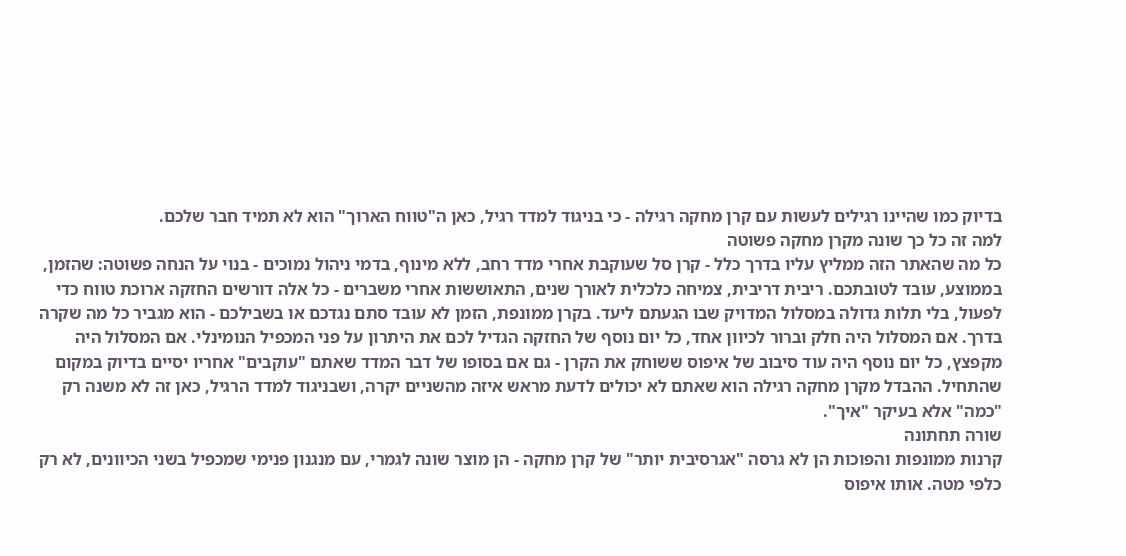בדיוק כמו שהיינו רגילים לעשות עם קרן מחקה רגילה - כי בניגוד למדד רגיל, כאן ה"טווח הארוך" הוא לא תמיד חבר שלכם.
למה זה כל כך שונה מקרן מחקה פשוטה
כל מה שהאתר הזה ממליץ עליו בדרך כלל - קרן סל שעוקבת אחרי מדד רחב, ללא מינוף, בדמי ניהול נמוכים - בנוי על הנחה פשוטה: שהזמן, בממוצע, עובד לטובתכם. ריבית דריבית, צמיחה כלכלית לאורך שנים, התאוששות אחרי משברים - כל אלה דורשים החזקה ארוכת טווח כדי לפעול, בלי תלות גדולה במסלול המדויק שבו הגעתם ליעד. בקרן ממונפת, הזמן לא עובד סתם נגדכם או בשבילכם - הוא מגביר כל מה שקרה בדרך. אם המסלול היה חלק וברור לכיוון אחד, כל יום נוסף של החזקה הגדיל לכם את היתרון על פני המכפיל הנומינלי. אם המסלול היה מקפצץ, כל יום נוסף היה עוד סיבוב של איפוס ששוחק את הקרן - גם אם בסופו של דבר המדד שאתם "עוקבים" אחריו יסיים בדיוק במקום שהתחיל. ההבדל מקרן מחקה רגילה הוא שאתם לא יכולים לדעת מראש איזה מהשניים יקרה, ושבניגוד למדד הרגיל, כאן זה לא משנה רק "כמה" אלא בעיקר "איך".
שורה תחתונה
קרנות ממונפות והפוכות הן לא גרסה "אגרסיבית יותר" של קרן מחקה - הן מוצר שונה לגמרי, עם מנגנון פנימי שמכפיל בשני הכיוונים, לא רק כלפי מטה. אותו איפוס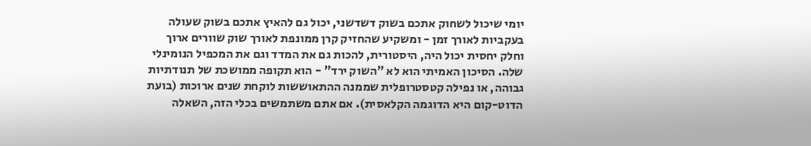יומי שיכול לשחוק אתכם בשוק דשדשני, יכול גם להאיץ אתכם בשוק שעולה בעקביות לאורך זמן - ומשקיע שהחזיק קרן ממונפת לאורך שוק שוורים ארוך וחלק יחסית יכול היה, היסטורית, להכות גם את המדד וגם את המכפיל הנומינלי שלה. הסיכון האמיתי הוא לא "השוק ירד" - הוא תקופה ממושכת של תנודתיות גבוהה, או נפילה קטסטרופלית שממנה ההתאוששות לוקחת שנים ארוכות (בועת הדוט-קום היא הדוגמה הקלאסית). אם אתם משתמשים בכלי הזה, השאלה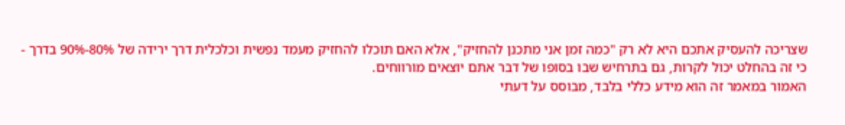שצריכה להעסיק אתכם היא לא רק "כמה זמן אני מתכנן להחזיק", אלא האם תוכלו להחזיק מעמד נפשית וכלכלית דרך ירידה של 80%-90% בדרך - כי זה בהחלט יכול לקרות, גם בתרחיש שבו בסופו של דבר אתם יוצאים מורווחים.
האמור במאמר זה הוא מידע כללי בלבד, מבוסס על דעתי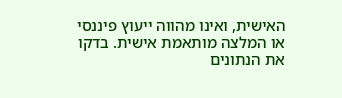האישית, ואינו מהווה ייעוץ פיננסי או המלצה מותאמת אישית. בדקו את הנתונים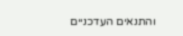והתנאים העדכניים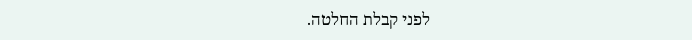לפני קבלת החלטה.